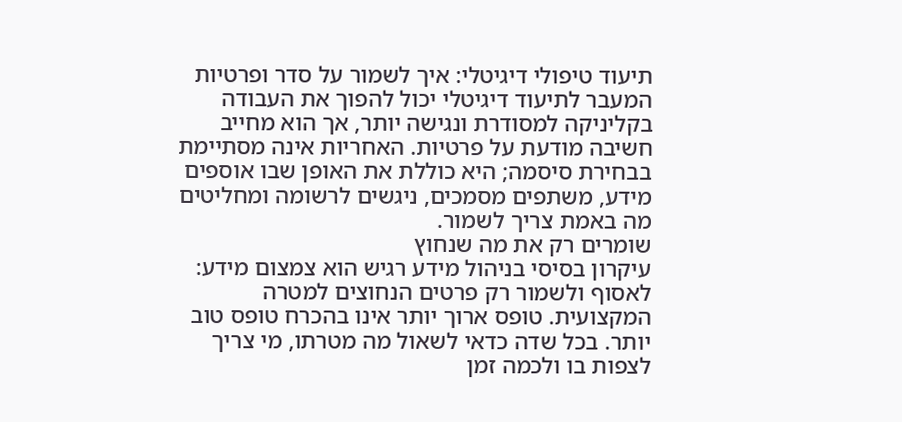תיעוד טיפולי דיגיטלי: איך לשמור על סדר ופרטיות
המעבר לתיעוד דיגיטלי יכול להפוך את העבודה בקליניקה למסודרת ונגישה יותר, אך הוא מחייב חשיבה מודעת על פרטיות. האחריות אינה מסתיימת בבחירת סיסמה; היא כוללת את האופן שבו אוספים מידע, משתפים מסמכים, ניגשים לרשומה ומחליטים מה באמת צריך לשמור.
שומרים רק את מה שנחוץ
עיקרון בסיסי בניהול מידע רגיש הוא צמצום מידע: לאסוף ולשמור רק פרטים הנחוצים למטרה המקצועית. טופס ארוך יותר אינו בהכרח טופס טוב יותר. בכל שדה כדאי לשאול מה מטרתו, מי צריך לצפות בו ולכמה זמן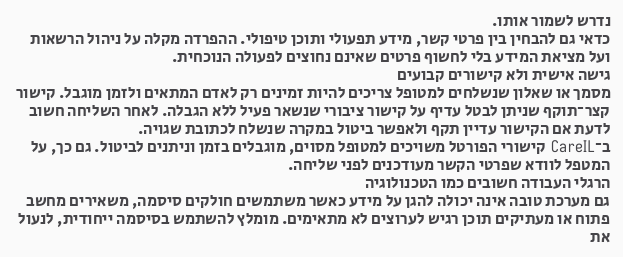נדרש לשמור אותו.
כדאי גם להבחין בין פרטי קשר, מידע תפעולי ותוכן טיפולי. ההפרדה מקלה על ניהול הרשאות ועל מציאת המידע בלי לחשוף פרטים שאינם נחוצים לפעולה הנוכחית.
גישה אישית ולא קישורים קבועים
מסמך או שאלון שנשלחים למטופל צריכים להיות זמינים רק לאדם המתאים ולזמן מוגבל. קישור קצר־תוקף שניתן לבטל עדיף על קישור ציבורי שנשאר פעיל ללא הגבלה. לאחר השליחה חשוב לדעת אם הקישור עדיין תקף ולאפשר ביטול במקרה שנשלח לכתובת שגויה.
ב־CareIL קישורי הפורטל משויכים למטופל מסוים, מוגבלים בזמן וניתנים לביטול. גם כך, על המטפל לוודא שפרטי הקשר מעודכנים לפני שליחה.
הרגלי העבודה חשובים כמו הטכנולוגיה
גם מערכת טובה אינה יכולה להגן על מידע כאשר משתמשים חולקים סיסמה, משאירים מחשב פתוח או מעתיקים תוכן רגיש לערוצים לא מתאימים. מומלץ להשתמש בסיסמה ייחודית, לנעול את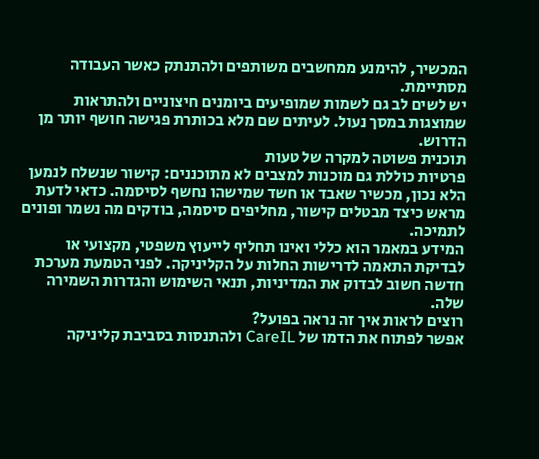המכשיר, להימנע ממחשבים משותפים ולהתנתק כאשר העבודה מסתיימת.
יש לשים לב גם לשמות שמופיעים ביומנים חיצוניים ולהתראות שמוצגות במסך נעול. לעיתים שם מלא בכותרת פגישה חושף יותר מן הדרוש.
תוכנית פשוטה למקרה של טעות
פרטיות כוללת גם מוכנות למצבים לא מתוכננים: קישור שנשלח לנמען הלא נכון, מכשיר שאבד או חשד שמישהו נחשף לסיסמה. כדאי לדעת מראש כיצד מבטלים קישור, מחליפים סיסמה, בודקים מה נשמר ופונים לתמיכה.
המידע במאמר הוא כללי ואינו תחליף לייעוץ משפטי, מקצועי או לבדיקת התאמה לדרישות החלות על הקליניקה. לפני הטמעת מערכת חדשה חשוב לבדוק את המדיניות, תנאי השימוש והגדרות השמירה שלה.
רוצים לראות איך זה נראה בפועל?
אפשר לפתוח את הדמו של CareIL ולהתנסות בסביבת קליניקה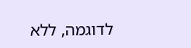לדוגמה, ללא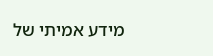מידע אמיתי של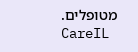מטופלים.
CareIL